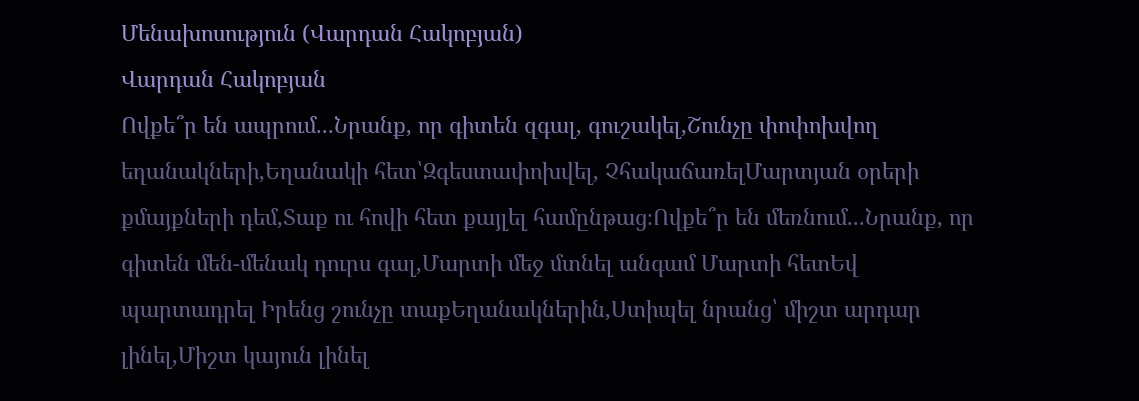Մենախոսություն (Վարդան Հակոբյան)
Վարդան Հակոբյան
Ովքե՞ր են ապրում...Նրանք, որ գիտեն զգալ, գուշակել,Շունչը փոփոխվող եղանակների,Եղանակի հետ՝Զգեստափոխվել, ՉհակաճառելՄարտյան օրերի քմայքների դեմ,Տաք ու հովի հետ քայլել համընթաց։Ովքե՞ր են մեռնում...Նրանք, որ գիտեն մեն-մենակ դուրս գալ,Մարտի մեջ մտնել անգամ Մարտի հետԵվ պարտադրել Իրենց շունչը տաքԵղանակներին,Ստիպել նրանց՝ միշտ արդար լինել,Միշտ կայուն լինել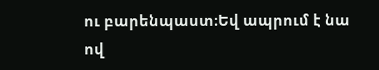ու բարենպաստ։Եվ ապրում է նա ով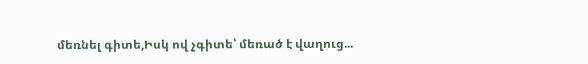մեռնել գիտե,Իսկ ով չգիտե՝ մեռած է վաղուց...